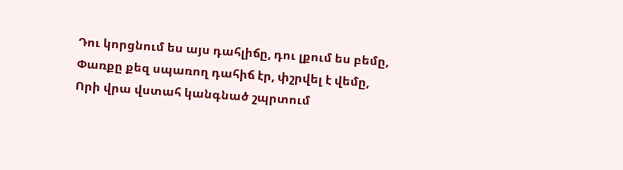Դու կորցնում ես այս դահլիճը, դու լքում ես բեմը,
Փառքը քեզ սպառող դահիճ էր, փշրվել է վեմը,
Որի վրա վստահ կանգնած շպրտում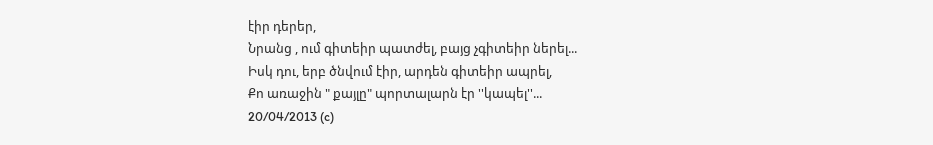էիր դերեր,
Նրանց , ում գիտեիր պատժել, բայց չգիտեիր ներել...
Իսկ դու, երբ ծնվում էիր, արդեն գիտեիր ապրել,
Քո առաջին " քայլը" պորտալարն էր ''կապել''...
20/04/2013 (c)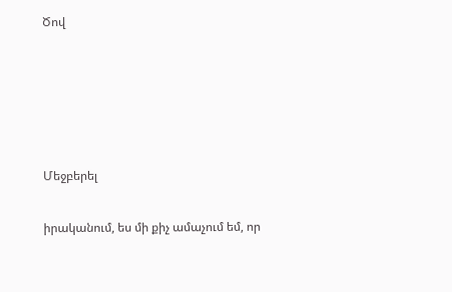Ծով





Մեջբերել

իրականում, ես մի քիչ ամաչում եմ, որ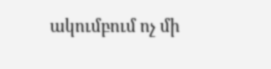ակումբում ոչ մի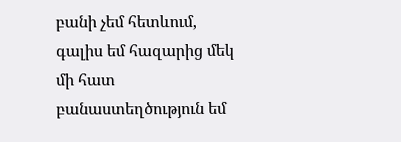բանի չեմ հետևում, գալիս եմ հազարից մեկ մի հատ բանաստեղծություն եմ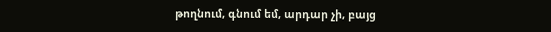թողնում, գնում եմ, արդար չի, բայց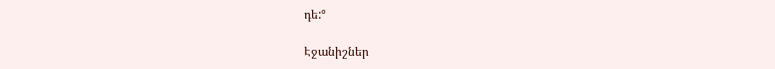դե:°

Էջանիշներ